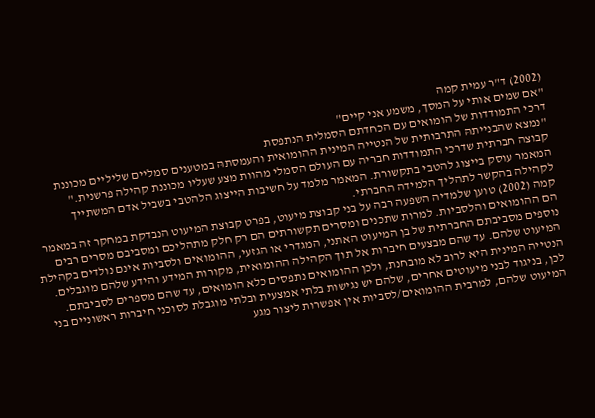(2002) ד"ר עמית קמה
"אם שמים אותי על המסך, משמע אני קיים"
דרכי התמודדות של הומואים עם הכחדתם הסמלית הנתפסת
"נמצא שהבנייתהּ התרבותית של הנטייה המינית ההומואית והעמסתהּ במטענים סמליים שליליים מכוננת קבוצה חברתית שדרכי התמודדות חבריה עם העולם הסמלי מהוות מצע שעליו מכוננת קהילה פרשנית."
המאמר עוסק בייצוג להטבי בתקשורת. המאמר מלמד על חשיבות הייצוג הלהטבי בשביל אדם המשתייך לקהילה בהקשר לתהליך הלמידה החברתי.
קמה (2002) טוען שלמדיה השפעה רבה על בני קבוצת מיעוט, בפרט קבוצת המיעוט הנבדקת במחקר זה במאמר הם ההומואים והלסביות. למרות שתכנים ומסרים תקשורתים הם רק חלק מתהליכם ומסביבם מסרים רבים נוספים מסביבתם החברתית של בן המיעוט האתני, המגדרי או הגזעי, ההומואים ולסביות אינם נולדים בקהילת המיעוט שלהם. עד שהם מבצעים חיברות אל תוך הקהילה ההומואית, מקורות המידע והידע שלהם מוגבלים. הנטייה המינית היא לרוב לא מובחנת, ולכן ההומואים נתפסים כלא הומואים, עד שהם מספרים לסביבתם.
לכן, בניגוד לבני מיעוטים אחרים, שלהם יש נגישות בלתי אמצעית ובלתי מוגבלת לסוכני חיברות ראשוניים בני המיעוט שלהם, למרבית ההומואים/לסביות אין אפשרות ליצור מגע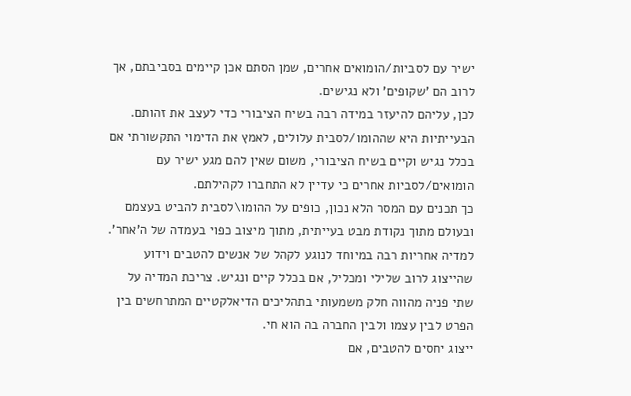ישיר עם לסביות/הומואים אחרים, שמן הסתם אכן קיימים בסביבתם, אך לרוב הם 'שקופים' ולא נגישים.
לכן, עליהם להיעזר במידה רבה בשיח הציבורי כדי לעצב את זהותם.
הבעייתיות היא שההומו/לסבית עלולים, לאמץ את הדימוי התקשורתי אם בכלל נגיש וקיים בשיח הציבורי, משום שאין להם מגע ישיר עם הומואים/לסביות אחרים כי עדיין לא התחברו לקהילתם.
כך תכנים עם המסר הלא נכון, כופים על ההומו\לסבית להביט בעצמם ובעולם מתוך נקודת מבט בעייתית, מתוך מיצוב כפוי בעמדה של ה'אחר'.
למדיה אחריות רבה במיוחד לנוגע לקהל של אנשים להטבים וידוע שהייצוג לרוב שלילי ומכליל, אם בכלל קיים ונגיש. צריכת המדיה על שתי פניה מהווה חלק משמעותי בתהליכים הדיאלקטיים המתרחשים בין הפרט לבין עצמו ולבין החברה בה הוא חי.
ייצוג יחסים להטבים, אם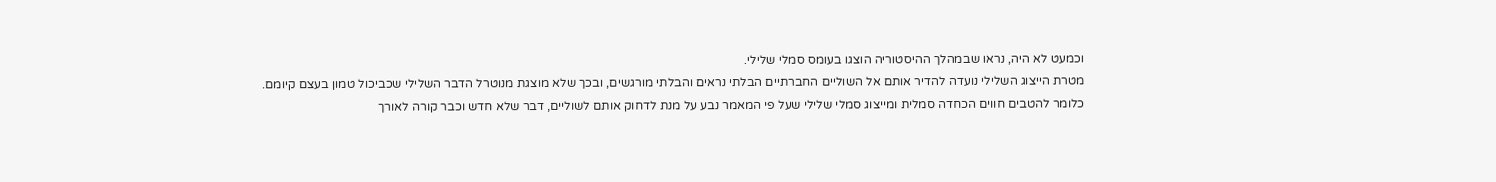וכמעט לא היה, נראו שבמהלך ההיסטוריה הוצגו בעומס סמלי שלילי.
מטרת הייצוג השלילי נועדה להדיר אותם אל השוליים החברתיים הבלתי נראים והבלתי מורגשים, ובכך שלא מוצגת מנוטרל הדבר השלילי שכביכול טמון בעצם קיומם.
כלומר להטבים חווים הכחדה סמלית ומייצוג סמלי שלילי שעל פי המאמר נבע על מנת לדחוק אותם לשוליים, דבר שלא חדש וכבר קורה לאורך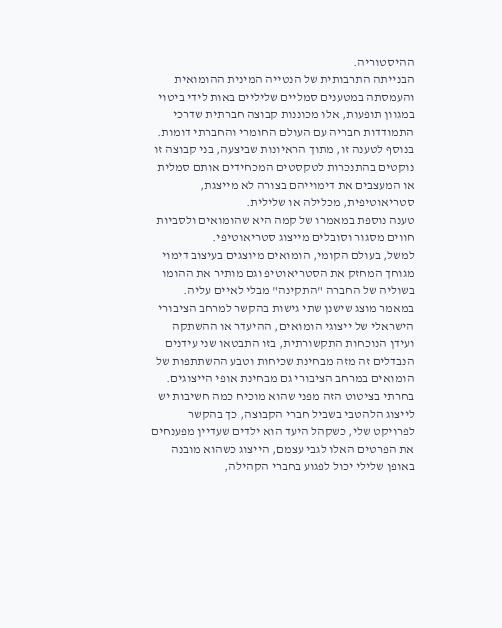ההיסטוריה.
הבנייתה התרבותית של הנטייה המינית ההומואית והעמסתה במטענים סמליים שליליים באות לידי ביטוי במגוון תופעות, אלו מכוננות קבוצה חברתית שדרכי התמודדות חבריה עם העולם החומרי והחברתי דומות. בנוסף לטענה זו, מתוך הראיונות שביצעה, בני קבוצה זו נוקטים בהתנכרות לטקסטים המכחידים אותם סמלית או המעצבים את דימוייהם בצורה לא מייצגת, סטריאוטיפית, מכלילה או שלילית.
טענה נוספת במאמרו של קמה היא שהומואים ולסביות חווים מסגור וסובלים מייצוג סטריאוטיפי.
למשל, בעולם הקומי, הומואים מיוצגים בעיצוב דימוי מגוחך המחזק את הסטריאוטיפ וגם מותיר את ההומו בשוליה של החברה "התקינה" מבלי לאיים עליה.
במאמר מוצג שישנן שתי גישות בהקשר למרחב הציבורי הישראלי של ייצוגי הומואים, ההיעדר או ההשתקה ועידן הנוכחות התקשורתית, בזו התבטאו שני עידנים הנבדלים זה מזה מבחינת שכיחות וטבע ההשתתפות של הומואים במרחב הציבורי גם מבחינת אופי הייצוגים.
בחרתי בציטוט הזה מפני שהוא מוכיח כמה חשיבות יש לייצוג הלהטבי בשביל חברי הקבוצה, כך בהקשר לפרויקט שלי, כשקהל היעד הוא ילדים שעדיין מפענחים את הפרטים האלו לגבי עצמם, הייצוג כשהוא מובנה באופן שלילי יכול לפגוע בחברי הקהילה,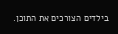בילדים הצורכים את התוכן.